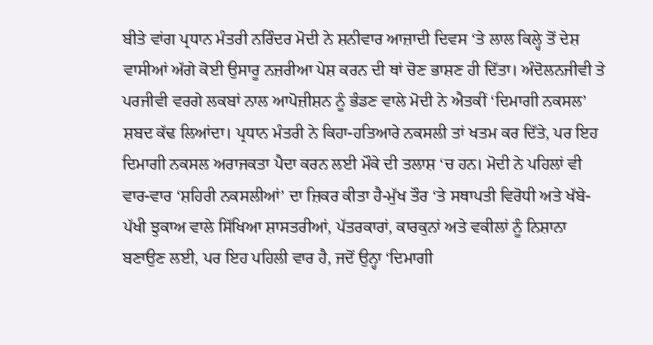ਬੀਤੇ ਵਾਂਗ ਪ੍ਰਧਾਨ ਮੰਤਰੀ ਨਰਿੰਦਰ ਮੋਦੀ ਨੇ ਸ਼ਨੀਵਾਰ ਆਜ਼ਾਦੀ ਦਿਵਸ ‘ਤੇ ਲਾਲ ਕਿਲ੍ਹੇ ਤੋਂ ਦੇਸ਼ ਵਾਸੀਆਂ ਅੱਗੇ ਕੋਈ ਉਸਾਰੂ ਨਜ਼ਰੀਆ ਪੇਸ਼ ਕਰਨ ਦੀ ਥਾਂ ਚੋਣ ਭਾਸ਼ਣ ਹੀ ਦਿੱਤਾ। ਅੰਦੋਲਨਜੀਵੀ ਤੇ ਪਰਜੀਵੀ ਵਰਗੇ ਲਕਬਾਂ ਨਾਲ ਆਪੋਜ਼ੀਸ਼ਨ ਨੂੰ ਭੰਡਣ ਵਾਲੇ ਮੋਦੀ ਨੇ ਐਤਕੀਂ ‘ਦਿਮਾਗੀ ਨਕਸਲ’ ਸ਼ਬਦ ਕੱਢ ਲਿਆਂਦਾ। ਪ੍ਰਧਾਨ ਮੰਤਰੀ ਨੇ ਕਿਹਾ-ਹਤਿਆਰੇ ਨਕਸਲੀ ਤਾਂ ਖਤਮ ਕਰ ਦਿੱਤੇ, ਪਰ ਇਹ ਦਿਮਾਗੀ ਨਕਸਲ ਅਰਾਜਕਤਾ ਪੈਦਾ ਕਰਨ ਲਈ ਮੌਕੇ ਦੀ ਤਲਾਸ਼ ‘ਚ ਹਨ। ਮੋਦੀ ਨੇ ਪਹਿਲਾਂ ਵੀ ਵਾਰ-ਵਾਰ ‘ਸ਼ਹਿਰੀ ਨਕਸਲੀਆਂ’ ਦਾ ਜ਼ਿਕਰ ਕੀਤਾ ਹੈ-ਮੁੱਖ ਤੌਰ ‘ਤੇ ਸਥਾਪਤੀ ਵਿਰੋਧੀ ਅਤੇ ਖੱਬੇ-ਪੱਖੀ ਝੁਕਾਅ ਵਾਲੇ ਸਿੱਖਿਆ ਸ਼ਾਸਤਰੀਆਂ, ਪੱਤਰਕਾਰਾਂ, ਕਾਰਕੁਨਾਂ ਅਤੇ ਵਕੀਲਾਂ ਨੂੰ ਨਿਸ਼ਾਨਾ ਬਣਾਉਣ ਲਈ, ਪਰ ਇਹ ਪਹਿਲੀ ਵਾਰ ਹੈ, ਜਦੋਂ ਉਨ੍ਹਾ ‘ਦਿਮਾਗੀ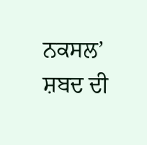ਨਕਸਲ’ ਸ਼ਬਦ ਦੀ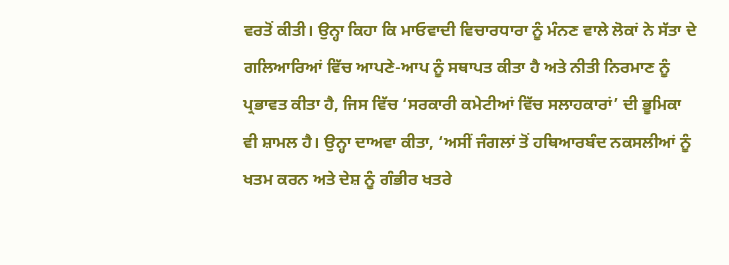ਵਰਤੋਂ ਕੀਤੀ। ਉਨ੍ਹਾ ਕਿਹਾ ਕਿ ਮਾਓਵਾਦੀ ਵਿਚਾਰਧਾਰਾ ਨੂੰ ਮੰਨਣ ਵਾਲੇ ਲੋਕਾਂ ਨੇ ਸੱਤਾ ਦੇ ਗਲਿਆਰਿਆਂ ਵਿੱਚ ਆਪਣੇ-ਆਪ ਨੂੰ ਸਥਾਪਤ ਕੀਤਾ ਹੈ ਅਤੇ ਨੀਤੀ ਨਿਰਮਾਣ ਨੂੰ ਪ੍ਰਭਾਵਤ ਕੀਤਾ ਹੈ, ਜਿਸ ਵਿੱਚ ‘ਸਰਕਾਰੀ ਕਮੇਟੀਆਂ ਵਿੱਚ ਸਲਾਹਕਾਰਾਂ’ ਦੀ ਭੂਮਿਕਾ ਵੀ ਸ਼ਾਮਲ ਹੈ। ਉਨ੍ਹਾ ਦਾਅਵਾ ਕੀਤਾ, ‘ਅਸੀਂ ਜੰਗਲਾਂ ਤੋਂ ਹਥਿਆਰਬੰਦ ਨਕਸਲੀਆਂ ਨੂੰ ਖਤਮ ਕਰਨ ਅਤੇ ਦੇਸ਼ ਨੂੰ ਗੰਭੀਰ ਖਤਰੇ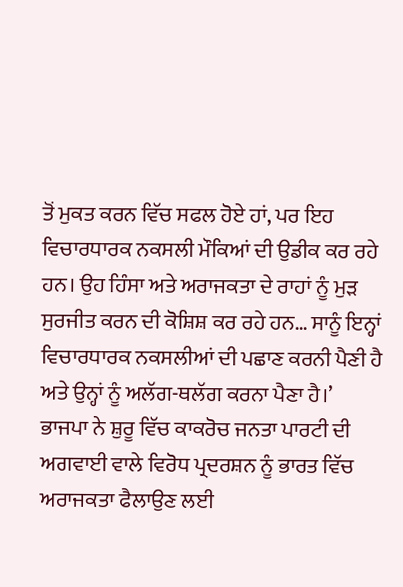ਤੋਂ ਮੁਕਤ ਕਰਨ ਵਿੱਚ ਸਫਲ ਹੋਏ ਹਾਂ, ਪਰ ਇਹ ਵਿਚਾਰਧਾਰਕ ਨਕਸਲੀ ਮੌਕਿਆਂ ਦੀ ਉਡੀਕ ਕਰ ਰਹੇ ਹਨ। ਉਹ ਹਿੰਸਾ ਅਤੇ ਅਰਾਜਕਤਾ ਦੇ ਰਾਹਾਂ ਨੂੰ ਮੁੜ ਸੁਰਜੀਤ ਕਰਨ ਦੀ ਕੋਸ਼ਿਸ਼ ਕਰ ਰਹੇ ਹਨ… ਸਾਨੂੰ ਇਨ੍ਹਾਂ ਵਿਚਾਰਧਾਰਕ ਨਕਸਲੀਆਂ ਦੀ ਪਛਾਣ ਕਰਨੀ ਪੈਣੀ ਹੈ ਅਤੇ ਉਨ੍ਹਾਂ ਨੂੰ ਅਲੱਗ-ਥਲੱਗ ਕਰਨਾ ਪੈਣਾ ਹੈ।’
ਭਾਜਪਾ ਨੇ ਸ਼ੁਰੂ ਵਿੱਚ ਕਾਕਰੋਚ ਜਨਤਾ ਪਾਰਟੀ ਦੀ ਅਗਵਾਈ ਵਾਲੇ ਵਿਰੋਧ ਪ੍ਰਦਰਸ਼ਨ ਨੂੰ ਭਾਰਤ ਵਿੱਚ ਅਰਾਜਕਤਾ ਫੈਲਾਉਣ ਲਈ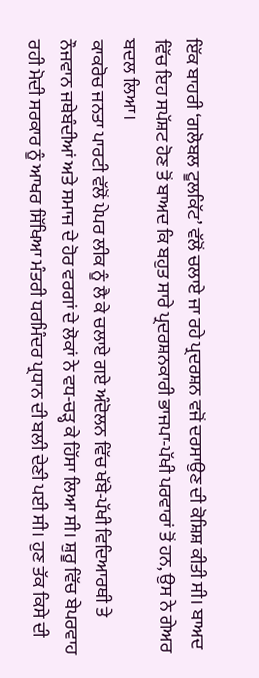ਇੱਕ ਬਾਹਰੀ ‘ਗਲੋਬਲ ਟੂਲਕਿੱਟ’ ਵੱਲੋਂ ਚਲਾਏ ਜਾ ਰਹੇ ਪ੍ਰਦਰਸ਼ਨ ਵਜੋਂ ਦਰਸਾਉਣ ਦੀ ਕੋਸ਼ਿਸ਼ ਕੀਤੀ ਸੀ। ਬਾਅਦ ਵਿੱਚ ਇਹ ਸਪੱਸ਼ਟ ਹੋਣ ਤੋਂ ਬਾਅਦ ਕਿ ਬਹੁਤ ਸਾਰੇ ਪ੍ਰਦਰਸ਼ਨਕਾਰੀ ਭਾਜਪਾ-ਪੱਖੀ ਪਰਵਾਰਾਂ ਤੋਂ ਹਨ, ਉਸ ਨੇ ਗੇਅਰ ਬਦਲ ਲਿਆ।
ਕਾਕਰੋਚ ਜਨਤਾ ਪਾਰਟੀ ਵੱਲੋਂ ਪੇਪਰ ਲੀਕ ਨੂੰ ਲੈ ਕੇ ਚਲਾਏ ਗਏ ਅੰਦੋਲਨ ਵਿੱਚ ਖੱਬੇ-ਪੱਖੀ ਵਿਦਿਆਰਥੀ ਤੇ ਨੌਜਵਾਨ ਜਥੇਬੰਦੀਆਂ ਅਤੇ ਸਮਾਜ ਦੇ ਹੋਰ ਵਰਗਾਂ ਦੇ ਲੋਕਾਂ ਨੇ ਵਧ-ਚੜ੍ਹ ਕੇ ਹਿੱਸਾ ਲਿਆ ਸੀ। ਸ਼ੁਰੂ ਵਿੱਚ ਬੇਪਰਵਾਹ ਰਹੀ ਮੋਦੀ ਸਰਕਾਰ ਨੂੰ ਆਖਰ ਸਿੱਖਿਆ ਮੰਤਰੀ ਧਰਮਿੰਦਰ ਪ੍ਰਧਾਨ ਦੀ ਬਲੀ ਦੇਣੀ ਪਈ ਸੀ। ਹੁਣ ਤੱਕ ਕਿਸੇ ਦੀ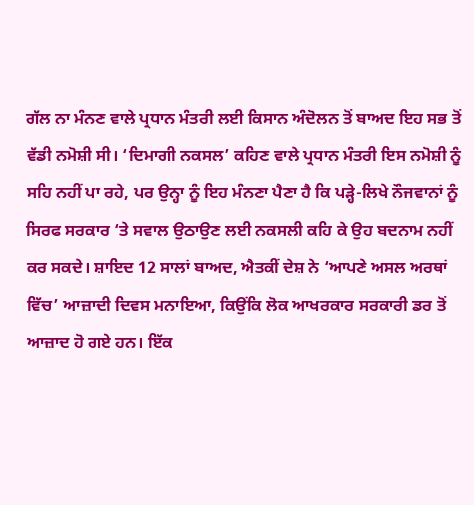ਗੱਲ ਨਾ ਮੰਨਣ ਵਾਲੇ ਪ੍ਰਧਾਨ ਮੰਤਰੀ ਲਈ ਕਿਸਾਨ ਅੰਦੋਲਨ ਤੋਂ ਬਾਅਦ ਇਹ ਸਭ ਤੋਂ ਵੱਡੀ ਨਮੋਸ਼ੀ ਸੀ। ‘ਦਿਮਾਗੀ ਨਕਸਲ’ ਕਹਿਣ ਵਾਲੇ ਪ੍ਰਧਾਨ ਮੰਤਰੀ ਇਸ ਨਮੋਸ਼ੀ ਨੂੰ ਸਹਿ ਨਹੀਂ ਪਾ ਰਹੇ, ਪਰ ਉਨ੍ਹਾ ਨੂੰ ਇਹ ਮੰਨਣਾ ਪੈਣਾ ਹੈ ਕਿ ਪੜ੍ਹੇ-ਲਿਖੇ ਨੌਜਵਾਨਾਂ ਨੂੰ ਸਿਰਫ ਸਰਕਾਰ ‘ਤੇ ਸਵਾਲ ਉਠਾਉਣ ਲਈ ਨਕਸਲੀ ਕਹਿ ਕੇ ਉਹ ਬਦਨਾਮ ਨਹੀਂ ਕਰ ਸਕਦੇ। ਸ਼ਾਇਦ 12 ਸਾਲਾਂ ਬਾਅਦ, ਐਤਕੀਂ ਦੇਸ਼ ਨੇ ‘ਆਪਣੇ ਅਸਲ ਅਰਥਾਂ ਵਿੱਚ’ ਆਜ਼ਾਦੀ ਦਿਵਸ ਮਨਾਇਆ, ਕਿਉਂਕਿ ਲੋਕ ਆਖਰਕਾਰ ਸਰਕਾਰੀ ਡਰ ਤੋਂ ਆਜ਼ਾਦ ਹੋ ਗਏ ਹਨ। ਇੱਕ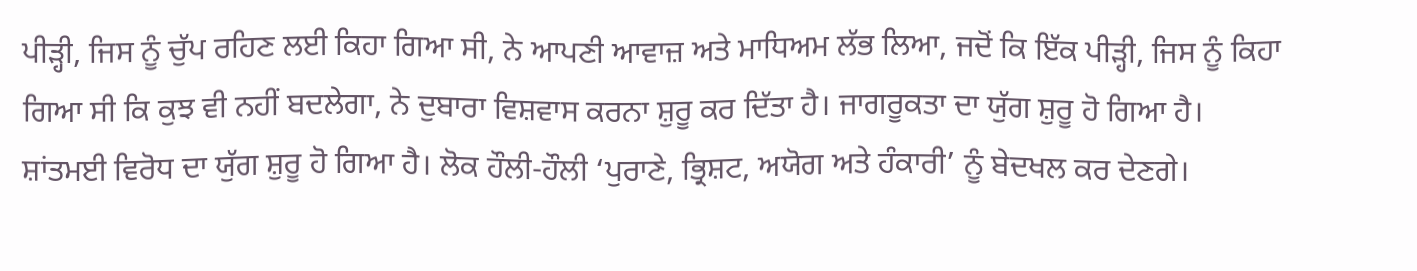ਪੀੜ੍ਹੀ, ਜਿਸ ਨੂੰ ਚੁੱਪ ਰਹਿਣ ਲਈ ਕਿਹਾ ਗਿਆ ਸੀ, ਨੇ ਆਪਣੀ ਆਵਾਜ਼ ਅਤੇ ਮਾਧਿਅਮ ਲੱਭ ਲਿਆ, ਜਦੋਂ ਕਿ ਇੱਕ ਪੀੜ੍ਹੀ, ਜਿਸ ਨੂੰ ਕਿਹਾ ਗਿਆ ਸੀ ਕਿ ਕੁਝ ਵੀ ਨਹੀਂ ਬਦਲੇਗਾ, ਨੇ ਦੁਬਾਰਾ ਵਿਸ਼ਵਾਸ ਕਰਨਾ ਸ਼ੁਰੂ ਕਰ ਦਿੱਤਾ ਹੈ। ਜਾਗਰੂਕਤਾ ਦਾ ਯੁੱਗ ਸ਼ੁਰੂ ਹੋ ਗਿਆ ਹੈ। ਸ਼ਾਂਤਮਈ ਵਿਰੋਧ ਦਾ ਯੁੱਗ ਸ਼ੁਰੂ ਹੋ ਗਿਆ ਹੈ। ਲੋਕ ਹੌਲੀ-ਹੌਲੀ ‘ਪੁਰਾਣੇ, ਭ੍ਰਿਸ਼ਟ, ਅਯੋਗ ਅਤੇ ਹੰਕਾਰੀ’ ਨੂੰ ਬੇਦਖਲ ਕਰ ਦੇਣਗੇ।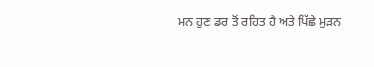ਮਨ ਹੁਣ ਡਰ ਤੋਂ ਰਹਿਤ ਹੈ ਅਤੇ ਪਿੱਛੇ ਮੁੜਨ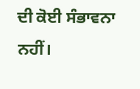ਦੀ ਕੋਈ ਸੰਭਾਵਨਾ ਨਹੀਂ।